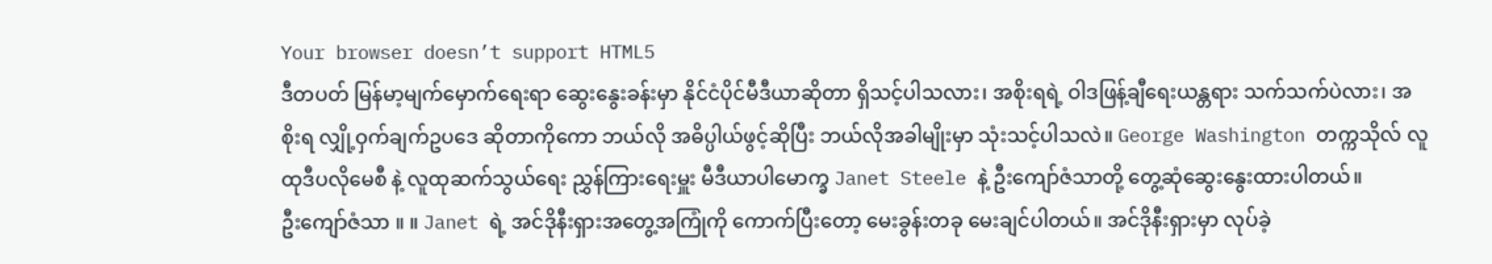Your browser doesn’t support HTML5
ဒီတပတ် မြန်မာ့မျက်မှောက်ရေးရာ ဆွေးနွေးခန်းမှာ နိုင်ငံပိုင်မီဒီယာဆိုတာ ရှိသင့်ပါသလား၊ အစိုးရရဲ့ ဝါဒဖြန့်ချီရေးယန္တရား သက်သက်ပဲလား၊ အစိုးရ လျှို့ဝှက်ချက်ဥပဒေ ဆိုတာကိုကော ဘယ်လို အဓိပ္ပါယ်ဖွင့်ဆိုပြီး ဘယ်လိုအခါမျိုးမှာ သုံးသင့်ပါသလဲ။ George Washington တက္ကသိုလ် လူထုဒီပလိုမေစီ နဲ့ လူထုဆက်သွယ်ရေး ညွှန်ကြားရေးမှူး မီဒီယာပါမောက္ခ Janet Steele နဲ့ ဦးကျော်ဇံသာတို့ တွေ့ဆုံဆွေးနွေးထားပါတယ်။
ဦးကျော်ဇံသာ ။ ။ Janet ရဲ့ အင်ဒိုနီးရှားအတွေ့အကြုံကို ကောက်ပြီးတော့ မေးခွန်းတခု မေးချင်ပါတယ်။ အင်ဒိုနီးရှားမှာ လုပ်ခဲ့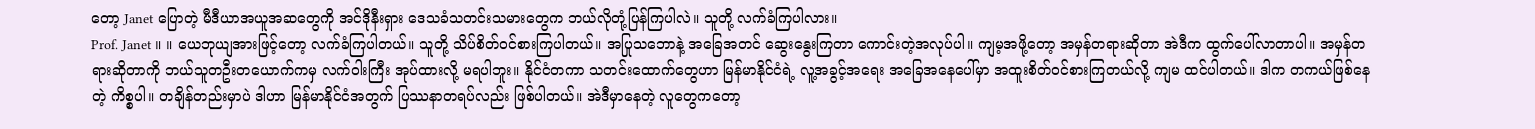တော့ Janet ပြောတဲ့ မီဒီယာအယူအဆတွေကို အင်ဒိုနီးရှား ဒေသခံသတင်းသမားတွေက ဘယ်လိုတုံ့ပြန်ကြပါလဲ။ သူတို့ လက်ခံကြပါလား။
Prof. Janet ။ ။ ယေဘုယျအားဖြင့်တော့ လက်ခံကြပါတယ်။ သူတို့ သိပ်စိတ်ဝင်စားကြပါတယ်။ အပြုသဘောနဲ့ အခြေအတင် ဆွေးနွေးကြတာ ကောင်းတဲ့အလုပ်ပါ။ ကျမ့အဖို့တော့ အမှန်တရားဆိုတာ အဲဒီက ထွက်ပေါ်လာတာပါ။ အမှန်တရားဆိုတာကို ဘယ်သူတဦးတယောက်ကမှ လက်ဝါးကြီး အုပ်ထားလို့ မရပါဘူး။ နိုင်ငံတကာ သတင်းထောက်တွေဟာ မြန်မာနိုင်ငံရဲ့ လူ့အခွင့်အရေး အခြေအနေပေါ်မှာ အထူးစိတ်ဝင်စားကြတယ်လို့ ကျမ ထင်ပါတယ်။ ဒါက တကယ်ဖြစ်နေတဲ့ ကိစ္စပါ။ တချိန်တည်းမှာပဲ ဒါဟာ မြန်မာနိုင်ငံအတွက် ပြဿနာတရပ်လည်း ဖြစ်ပါတယ်။ အဲဒီမှာနေတဲ့ လူတွေကတော့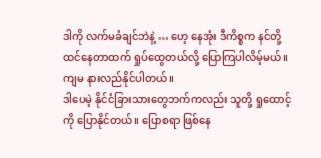ဒါကို လက်မခံချင်ဘဲနဲ့ … ဟေ့ နေအုံး ဒီကိစ္စက နင်တို့ ထင်နေတာထက် ရှုပ်ထွေတယ်လို့ ပြောကြပါလိမ့်မယ်။ ကျမ နားလည်နိုင်ပါတယ်။
ဒါပေမဲ့ နိုင်ငံခြားသားတွေဘက်ကလည်း သူတို့ ရှုထောင့်ကို ပြောနိုင်တယ်။ ပြောစရာ ဖြစ်နေ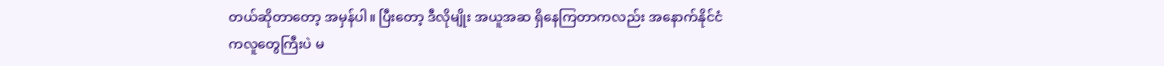တယ်ဆိုတာတော့ အမှန်ပါ။ ပြီးတော့ ဒီလိုမျိုး အယူအဆ ရှိနေကြတာကလည်း အနောက်နိုင်ငံကလူတွေကြီးပဲ မ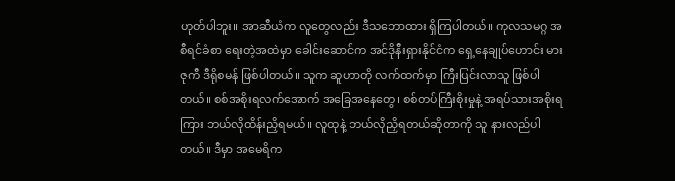ဟုတ်ပါဘူး။ အာဆီယံက လူတွေလည်း ဒီသဘောထား ရှိကြပါတယ်။ ကုလသမဂ္ဂ အစီရင်ခံစာ ရေးတဲ့အထဲမှာ ခေါင်းဆောင်က အင်ဒိုနီးရှားနိုင်ငံက ရှေ့နေချုပ်ဟောင်း မားဇုကီ ဒီရိုစမန် ဖြစ်ပါတယ်။ သူက ဆူဟာတို လက်ထက်မှာ ကြီးပြင်းလာသူ ဖြစ်ပါတယ်။ စစ်အစိုးရလက်အောက် အခြေအနေတွေ၊ စစ်တပ်ကြီးစိုးမှုနဲ့ အရပ်သားအစိုးရကြား ဘယ်လိုထိန်းညှိရမယ်။ လူထုနဲ့ ဘယ်လိုညှိရတယ်ဆိုတာကို သူ နားလည်ပါတယ်။ ဒီမှာ အမေရိက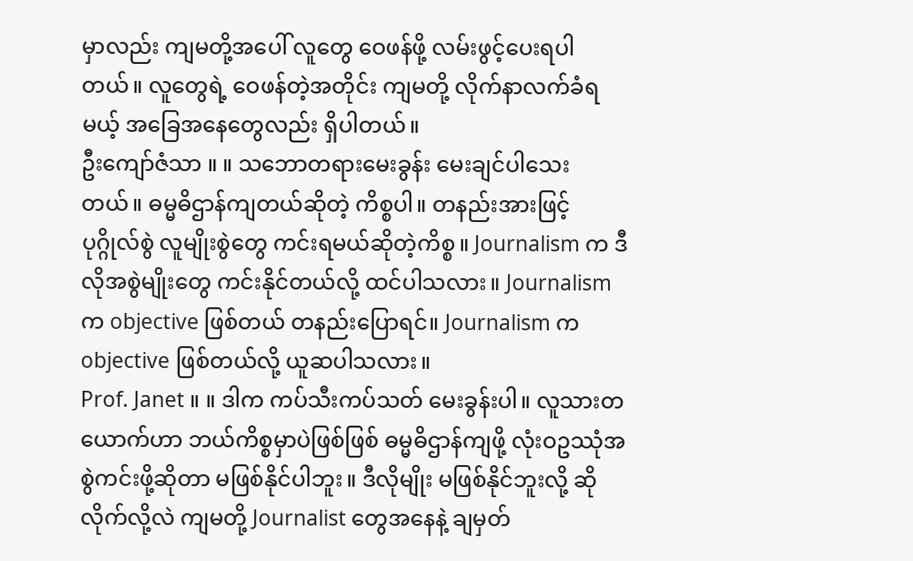မှာလည်း ကျမတို့အပေါ် လူတွေ ဝေဖန်ဖို့ လမ်းဖွင့်ပေးရပါတယ်။ လူတွေရဲ့ ဝေဖန်တဲ့အတိုင်း ကျမတို့ လိုက်နာလက်ခံရမယ့် အခြေအနေတွေလည်း ရှိပါတယ်။
ဦးကျော်ဇံသာ ။ ။ သဘောတရားမေးခွန်း မေးချင်ပါသေးတယ်။ ဓမ္မဓိဌာန်ကျတယ်ဆိုတဲ့ ကိစ္စပါ။ တနည်းအားဖြင့် ပုဂ္ဂိုလ်စွဲ လူမျိုးစွဲတွေ ကင်းရမယ်ဆိုတဲ့ကိစ္စ။ Journalism က ဒီလိုအစွဲမျိုးတွေ ကင်းနိုင်တယ်လို့ ထင်ပါသလား။ Journalism က objective ဖြစ်တယ် တနည်းပြောရင်။ Journalism က objective ဖြစ်တယ်လို့ ယူဆပါသလား။
Prof. Janet ။ ။ ဒါက ကပ်သီးကပ်သတ် မေးခွန်းပါ။ လူသားတယောက်ဟာ ဘယ်ကိစ္စမှာပဲဖြစ်ဖြစ် ဓမ္မဓိဌာန်ကျဖို့ လုံးဝဥဿုံအစွဲကင်းဖို့ဆိုတာ မဖြစ်နိုင်ပါဘူး။ ဒီလိုမျိုး မဖြစ်နိုင်ဘူးလို့ ဆိုလိုက်လို့လဲ ကျမတို့ Journalist တွေအနေနဲ့ ချမှတ်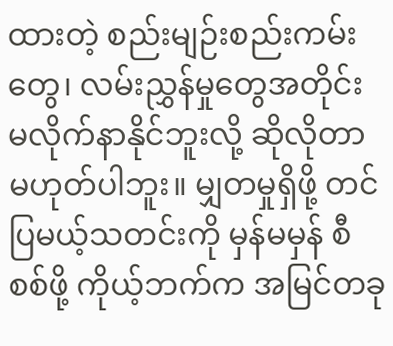ထားတဲ့ စည်းမျဉ်းစည်းကမ်းတွေ၊ လမ်းညွှန်မှုတွေအတိုင်း မလိုက်နာနိုင်ဘူးလို့ ဆိုလိုတာ မဟုတ်ပါဘူး။ မျှတမှုရှိဖို့ တင်ပြမယ့်သတင်းကို မှန်မမှန် စီစစ်ဖို့ ကိုယ့်ဘက်က အမြင်တခု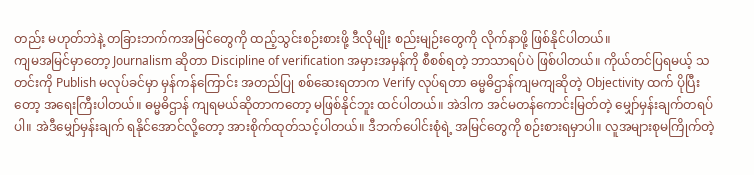တည်း မဟုတ်ဘဲနဲ့ တခြားဘက်ကအမြင်တွေကို ထည့်သွင်းစဉ်းစားဖို့ ဒီလိုမျိုး စည်းမျဉ်းတွေကို လိုက်နာဖို့ ဖြစ်နိုင်ပါတယ်။
ကျမအမြင်မှာတော့ Journalism ဆိုတာ Discipline of verification အမှားအမှန်ကို စီစစ်ရတဲ့ ဘာသာရပ်ပဲ ဖြစ်ပါတယ်။ ကိုယ်တင်ပြရမယ့် သတင်းကို Publish မလုပ်ခင်မှာ မှန်ကန်ကြောင်း အတည်ပြု စစ်ဆေးရတာက Verify လုပ်ရတာ ဓမ္မဓိဌာန်ကျမကျဆိုတဲ့ Objectivity ထက် ပိုပြီးတော့ အရေးကြီးပါတယ်။ ဓမ္မဓိဌာန် ကျရမယ်ဆိုတာကတော့ မဖြစ်နိုင်ဘူး ထင်ပါတယ်။ အဲဒါက အင်မတန်ကောင်းမြတ်တဲ့ မျှော်မှန်းချက်တရပ်ပါ။ အဲဒီမျှော်မှန်းချက် ရနိုင်အောင်လို့တော့ အားစိုက်ထုတ်သင့်ပါတယ်။ ဒီဘက်ပေါင်းစုံရဲ့ အမြင်တွေကို စဉ်းစားရမှာပါ။ လူအများစုမကြိုက်တဲ့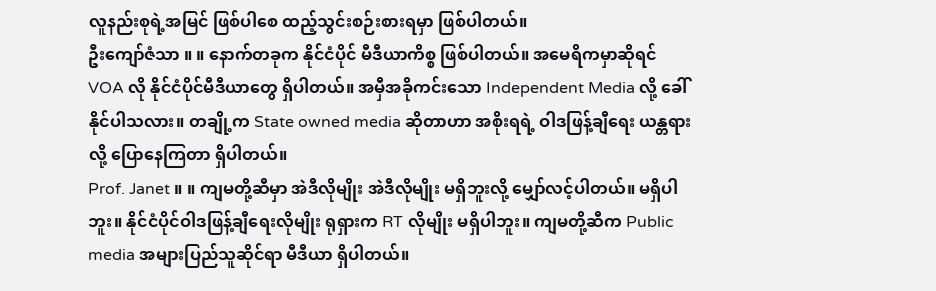လူနည်းစုရဲ့အမြင် ဖြစ်ပါစေ ထည့်သွင်းစဉ်းစားရမှာ ဖြစ်ပါတယ်။
ဦးကျော်ဇံသာ ။ ။ နောက်တခုက နိုင်ငံပိုင် မီဒီယာကိစ္စ ဖြစ်ပါတယ်။ အမေရိကမှာဆိုရင် VOA လို နိုင်ငံပိုင်မီဒီယာတွေ ရှိပါတယ်။ အမှီအခိုကင်းသော Independent Media လို့ ခေါ်နိုင်ပါသလား။ တချို့က State owned media ဆိုတာဟာ အစိုးရရဲ့ ဝါဒဖြန့်ချီရေး ယန္တရားလို့ ပြောနေကြတာ ရှိပါတယ်။
Prof. Janet ။ ။ ကျမတို့ဆီမှာ အဲဒီလိုမျိုး အဲဒီလိုမျိုး မရှိဘူးလို့ မျှော်လင့်ပါတယ်။ မရှိပါဘူး။ နိုင်ငံပိုင်ဝါဒဖြန့်ချီရေးလိုမျိုး ရုရှားက RT လိုမျိုး မရှိပါဘူး။ ကျမတို့ဆီက Public media အများပြည်သူဆိုင်ရာ မီဒီယာ ရှိပါတယ်။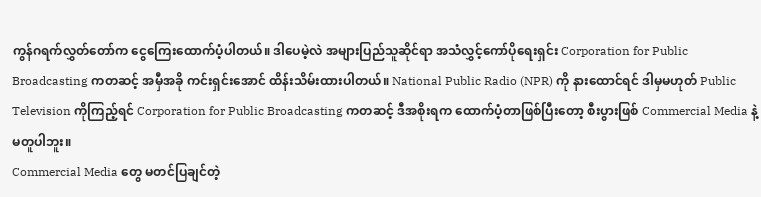ကွန်ဂရက်လွှတ်တော်က ငွေကြေးထောက်ပံ့ပါတယ်။ ဒါပေမဲ့လဲ အများပြည်သူဆိုင်ရာ အသံလွှင့်ကော်ပိုရေးရှင်း Corporation for Public Broadcasting ကတဆင့် အမှီအခို ကင်းရှင်းအောင် ထိန်းသိမ်းထားပါတယ်။ National Public Radio (NPR) ကို နားထောင်ရင် ဒါမှမဟုတ် Public Television ကိုကြည့်ရင် Corporation for Public Broadcasting ကတဆင့် ဒီအစိုးရက ထောက်ပံ့တာဖြစ်ပြီးတော့ စီးပွားဖြစ် Commercial Media နဲ့ မတူပါဘူး။
Commercial Media တွေ မတင်ပြချင်တဲ့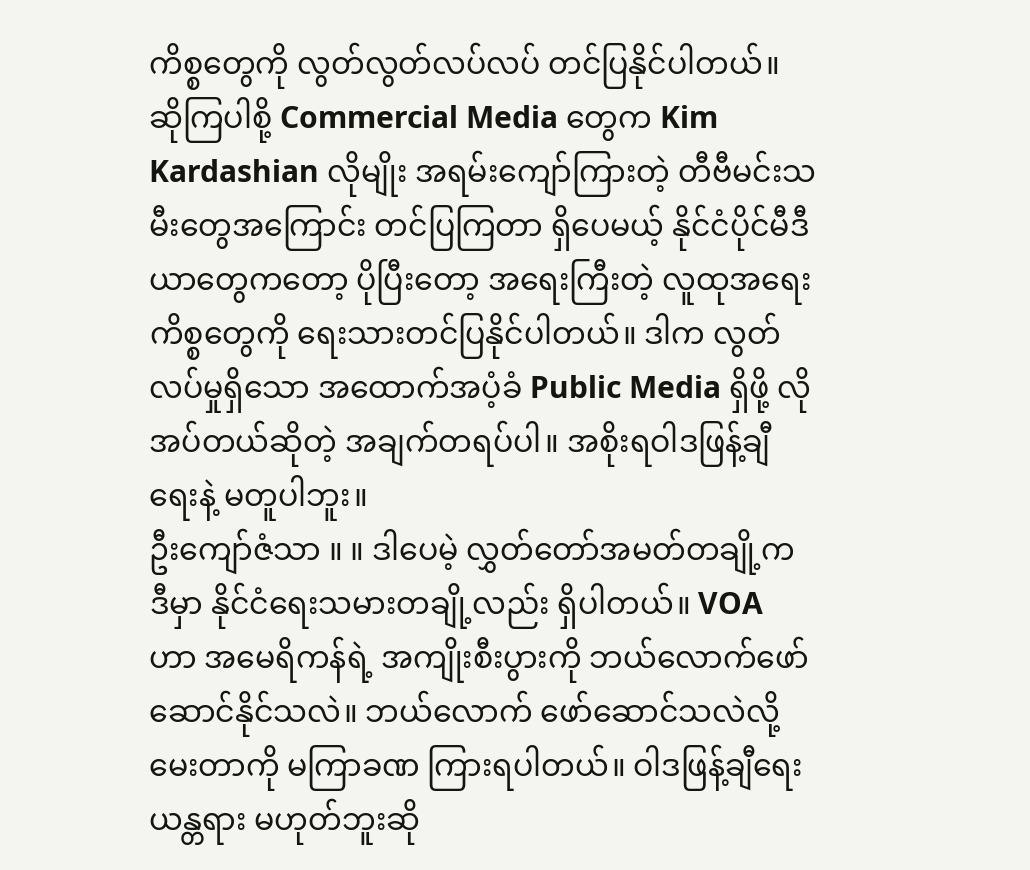ကိစ္စတွေကို လွတ်လွတ်လပ်လပ် တင်ပြနိုင်ပါတယ်။ ဆိုကြပါစို့ Commercial Media တွေက Kim Kardashian လိုမျိုး အရမ်းကျော်ကြားတဲ့ တီဗီမင်းသမီးတွေအကြောင်း တင်ပြကြတာ ရှိပေမယ့် နိုင်ငံပိုင်မီဒီယာတွေကတော့ ပိုပြီးတော့ အရေးကြီးတဲ့ လူထုအရေးကိစ္စတွေကို ရေးသားတင်ပြနိုင်ပါတယ်။ ဒါက လွတ်လပ်မှုရှိသော အထောက်အပံ့ခံ Public Media ရှိဖို့ လိုအပ်တယ်ဆိုတဲ့ အချက်တရပ်ပါ။ အစိုးရဝါဒဖြန့်ချီရေးနဲ့ မတူပါဘူး။
ဦးကျော်ဇံသာ ။ ။ ဒါပေမဲ့ လွှတ်တော်အမတ်တချို့က ဒီမှာ နိုင်ငံရေးသမားတချို့လည်း ရှိပါတယ်။ VOA ဟာ အမေရိကန်ရဲ့ အကျိုးစီးပွားကို ဘယ်လောက်ဖော်ဆောင်နိုင်သလဲ။ ဘယ်လောက် ဖော်ဆောင်သလဲလို့ မေးတာကို မကြာခဏ ကြားရပါတယ်။ ဝါဒဖြန့်ချီရေး ယန္တရား မဟုတ်ဘူးဆို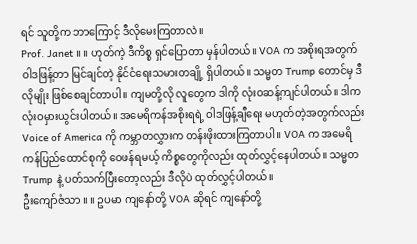ရင် သူတို့က ဘာကြောင့် ဒီလိုမေးကြတာလဲ။
Prof. Janet ။ ။ ဟုတ်ကဲ့ ဒီကိစ္စ ရှင်ပြောတာ မှန်ပါတယ်။ VOA က အစိုးရအတွက် ဝါဒဖြန့်တာ မြင်ချင်တဲ့ နိုင်ငံရေးသမားတချို့ ရှိပါတယ်။ သမ္မတ Trump တောင်မှ ဒီလိုမျိုး ဖြစ်စေချင်တာပါ။ ကျမတို့လို လူတွေက ဒါကို လုံးဝဆန့်ကျင်ပါတယ်။ ဒါက လုံးဝမှားယွင်းပါတယ်။ အမေရိကန်အစိုးရရဲ့ ဝါဒဖြန့်ချီရေး မဟုတ်တဲ့အတွက်လည်း Voice of America ကို ကမ္ဘာတလွှားက တန်းဖိုးထားကြတာပါ။ VOA က အမေရိကန်ပြည်ထောင်စုကို ဝေဖန်ရမယ့် ကိစ္စတွေကိုလည်း ထုတ်လွှင့်နေပါတယ်။ သမ္မတ Trump နဲ့ ပတ်သက်ပြီးတော့လည်း ဒီလိုပဲ ထုတ်လွှင့်ပါတယ်။
ဦးကျော်ဇံသာ ။ ။ ဥပမာ ကျနော်တို့ VOA ဆိုရင် ကျနော်တို့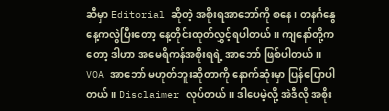ဆီမှာ Editorial ဆိုတဲ့ အစိုးရအာဘော်ကို စနေ၊ တနင်္ဂနွေနေ့ကလွဲပြီးတော့ နေ့တိုင်းထုတ်လွှင့်ရပါတယ်။ ကျနော်တို့ကတော့ ဒါဟာ အမေရိကန်အစိုးရရဲ့ အာဘော် ဖြစ်ပါတယ်။ VOA အာဘော် မဟုတ်ဘူးဆိုတာကို နောက်ဆုံးမှာ ပြန်ပြောပါတယ်။ Disclaimer လုပ်တယ်။ ဒါပေမဲ့လို့ အဲဒီလို အစိုး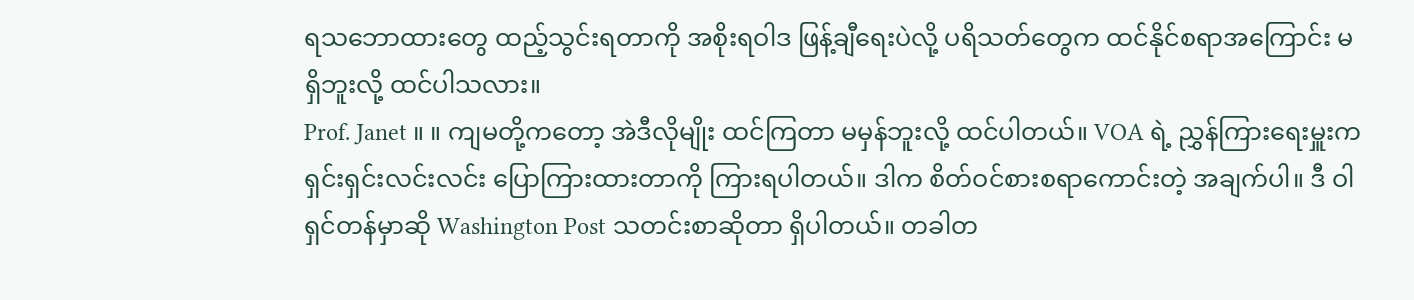ရသဘောထားတွေ ထည့်သွင်းရတာကို အစိုးရဝါဒ ဖြန့်ချီရေးပဲလို့ ပရိသတ်တွေက ထင်နိုင်စရာအကြောင်း မရှိဘူးလို့ ထင်ပါသလား။
Prof. Janet ။ ။ ကျမတို့ကတော့ အဲဒီလိုမျိုး ထင်ကြတာ မမှန်ဘူးလို့ ထင်ပါတယ်။ VOA ရဲ့ ညွှန်ကြားရေးမှူးက ရှင်းရှင်းလင်းလင်း ပြောကြားထားတာကို ကြားရပါတယ်။ ဒါက စိတ်ဝင်စားစရာကောင်းတဲ့ အချက်ပါ။ ဒီ ဝါရှင်တန်မှာဆို Washington Post သတင်းစာဆိုတာ ရှိပါတယ်။ တခါတ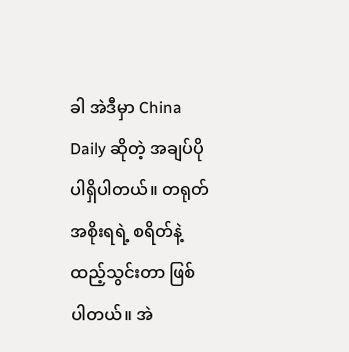ခါ အဲဒီမှာ China Daily ဆိုတဲ့ အချပ်ပို ပါရှိပါတယ်။ တရုတ်အစိုးရရဲ့ စရိတ်နဲ့ ထည့်သွင်းတာ ဖြစ်ပါတယ်။ အဲ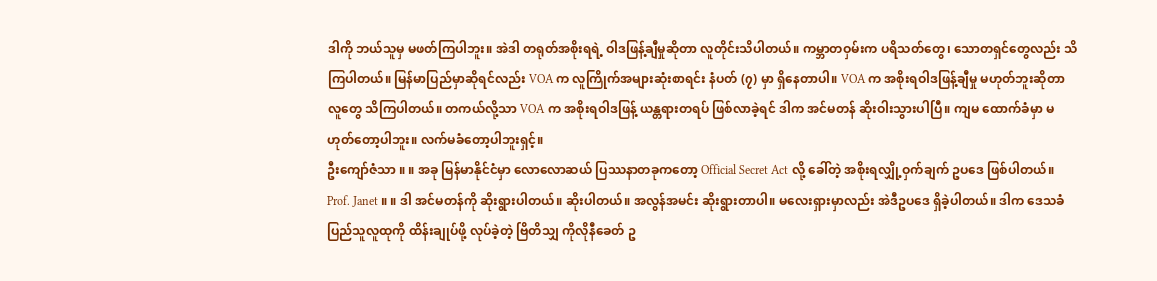ဒါကို ဘယ်သူမှ မဖတ်ကြပါဘူး။ အဲဒါ တရုတ်အစိုးရရဲ့ ဝါဒဖြန့်ချီမှုဆိုတာ လူတိုင်းသိပါတယ်။ ကမ္ဘာတဝှမ်းက ပရိသတ်တွေ၊ သောတရှင်တွေလည်း သိကြပါတယ်။ မြန်မာပြည်မှာဆိုရင်လည်း VOA က လူကြိုက်အများဆုံးစာရင်း နံပတ် (၇) မှာ ရှိနေတာပါ။ VOA က အစိုးရဝါဒဖြန့်ချီမှု မဟုတ်ဘူးဆိုတာ လူတွေ သိကြပါတယ်။ တကယ်လို့သာ VOA က အစိုးရဝါဒဖြန့် ယန္တရားတရပ် ဖြစ်လာခဲ့ရင် ဒါက အင်မတန် ဆိုးဝါးသွားပါပြီ။ ကျမ ထောက်ခံမှာ မဟုတ်တော့ပါဘူး။ လက်မခံတော့ပါဘူးရှင့်။
ဦးကျော်ဇံသာ ။ ။ အခု မြန်မာနိုင်ငံမှာ လောလောဆယ် ပြဿနာတခုကတော့ Official Secret Act လို့ ခေါ်တဲ့ အစိုးရလျှို့ဝှက်ချက် ဥပဒေ ဖြစ်ပါတယ်။
Prof. Janet ။ ။ ဒါ အင်မတန်ကို ဆိုးရွားပါတယ်။ ဆိုးပါတယ်။ အလွန်အမင်း ဆိုးရွားတာပါ။ မလေးရှားမှာလည်း အဲဒီဥပဒေ ရှိခဲ့ပါတယ်။ ဒါက ဒေသခံပြည်သူလူထုကို ထိန်းချုပ်ဖို့ လုပ်ခဲ့တဲ့ ဗြိတိသျှ ကိုလိုနီခေတ် ဥ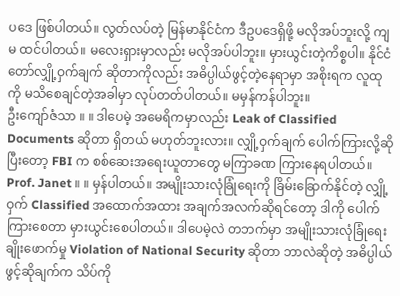ပဒေ ဖြစ်ပါတယ်။ လွတ်လပ်တဲ့ မြန်မာနိုင်ငံက ဒီဥပဒေရှိဖို့ မလိုအပ်ဘူးလို့ ကျမ ထင်ပါတယ်။ မလေးရှားမှာလည်း မလိုအပ်ပါဘူး။ မှားယွင်းတဲ့ကိစ္စပါ။ နိုင်ငံတော်လျှို့ဝှက်ချက် ဆိုတာကိုလည်း အဓိပ္ပါယ်ဖွင့်တဲ့နေရာမှာ အစိုးရက လူထုကို မသိစေချင်တဲ့အခါမှာ လုပ်တတ်ပါတယ်။ မမှန်ကန်ပါဘူး။
ဦးကျော်ဇံသာ ။ ။ ဒါပေမဲ့ အမေရိကမှာလည်း Leak of Classified Documents ဆိုတာ ရှိတယ် မဟုတ်ဘူးလား။ လျှို့ဝှက်ချက် ပေါက်ကြားလို့ဆိုပြီးတော့ FBI က စစ်ဆေးအရေးယူတာတွေ မကြာခဏ ကြားနေရပါတယ်။
Prof. Janet ။ ။ မှန်ပါတယ်။ အမျိုးသားလုံခြုံရေးကို ခြိမ်းခြောက်နိုင်တဲ့ လျှို့ဝှက် Classified အထောက်အထား အချက်အလက်ဆိုရင်တော့ ဒါကို ပေါက်ကြားစေတာ မှားယွင်းစေပါတယ်။ ဒါပေမဲ့လဲ တဘက်မှာ အမျိုးသားလုံခြုံရေး ချိုးဖောက်မှု Violation of National Security ဆိုတာ ဘာလဲဆိုတဲ့ အဓိပ္ပါယ်ဖွင့်ဆိုချက်က သိပ်ကို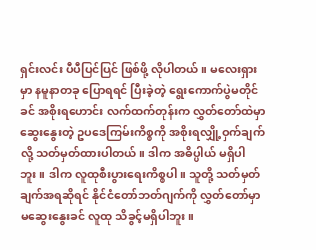ရှင်းလင်း ပီပီပြင်ပြင် ဖြစ်ဖို့ လိုပါတယ်။ မလေးရှားမှာ နမူနာတခု ပြောရရင် ပြီးခဲ့တဲ့ ရွေးကောက်ပွဲမတိုင်ခင် အစိုးရဟောင်း လက်ထက်တုန်းက လွှတ်တော်ထဲမှာ ဆွေးနွေးတဲ့ ဥပဒေကြမ်းကိစ္စကို အစိုးရလျှို့ဝှက်ချက်လို့ သတ်မှတ်ထားပါတယ်။ ဒါက အဓိပ္ပါယ် မရှိပါဘူး။ ဒါက လူထုစီးပွားရေးကိစ္စပါ။ သူတို့ သတ်မှတ်ချက်အရဆိုရင် နိုင်ငံတော်ဘတ်ဂျက်ကို လွှတ်တော်မှာ မဆွေးနွေးခင် လူထု သိခွင့်မရှိပါဘူး။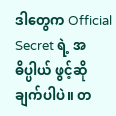ဒါတွေက Official Secret ရဲ့ အဓိပ္ပါယ် ဖွင့်ဆိုချက်ပါပဲ။ တ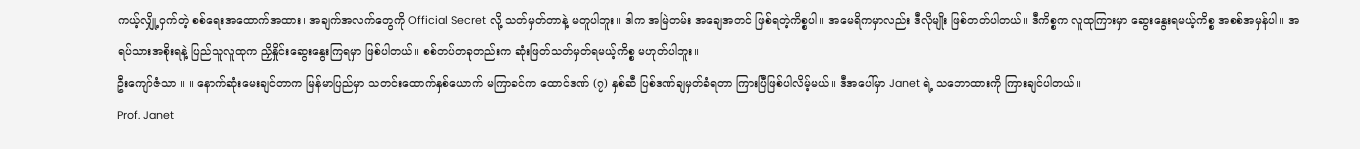ကယ့်လျှို့ဝှက်တဲ့ စစ်ရေးအထောက်အထား၊ အချက်အလက်တွေကို Official Secret လို့ သတ်မှတ်တာနဲ့ မတူပါဘူး။ ဒါက အမြဲတမ်း အချေအတင် ဖြစ်ရတဲ့ကိစ္စပါ။ အမေရိကမှာလည်း ဒီလိုမျိုး ဖြစ်တတ်ပါတယ်။ ဒီကိစ္စက လူထုကြားမှာ ဆွေးနွေးရမယ့်ကိစ္စ အစစ်အမှန်ပါ။ အရပ်သားအစိုးရနဲ့ ပြည်သူလူထုက ညှိနှိုင်းဆွေးနွေးကြရမှာ ဖြစ်ပါတယ်။ စစ်တပ်တခုတည်းက ဆုံးဖြတ်သတ်မှတ်ရမယ့်ကိစ္စ မဟုတ်ပါဘူး။
ဦးကျော်ဇံသာ ။ ။ နောက်ဆုံးမေးချင်တာက မြန်မာပြည်မှာ သတင်းထောက်နှစ်ယောက် မကြာခင်က ထောင်ဒဏ် (၇) နှစ်ဆီ ပြစ်ဒဏ်ချမှတ်ခံရတာ ကြားပြီဖြစ်ပါလိမ့်မယ်။ ဒီအပေါ်မှာ Janet ရဲ့ သဘောထားကို ကြားချင်ပါတယ်။
Prof. Janet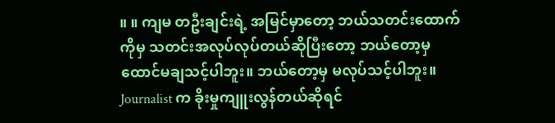။ ။ ကျမ တဦးချင်းရဲ့ အမြင်မှာတော့ ဘယ်သတင်းထောက်ကိုမှ သတင်းအလုပ်လုပ်တယ်ဆိုပြီးတော့ ဘယ်တော့မှ ထောင်မချသင့်ပါဘူး။ ဘယ်တော့မှ မလုပ်သင့်ပါဘူး။ Journalist က ခိုးမှုကျူးလွန်တယ်ဆိုရင်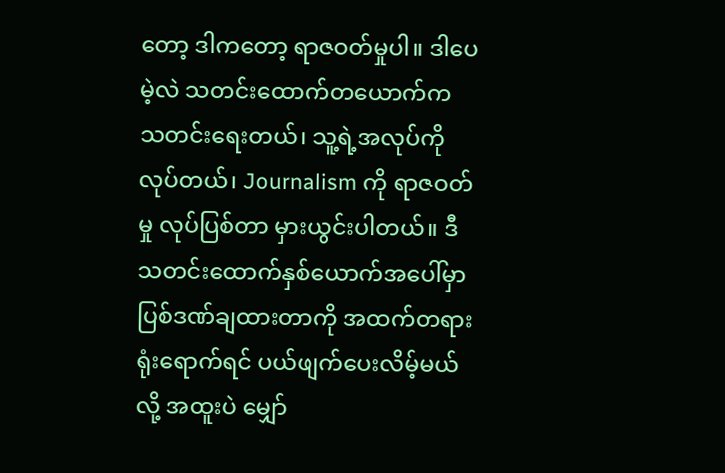တော့ ဒါကတော့ ရာဇဝတ်မှုပါ။ ဒါပေမဲ့လဲ သတင်းထောက်တယောက်က သတင်းရေးတယ်၊ သူ့ရဲ့အလုပ်ကိုလုပ်တယ်၊ Journalism ကို ရာဇဝတ်မှု လုပ်ပြစ်တာ မှားယွင်းပါတယ်။ ဒီ သတင်းထောက်နှစ်ယောက်အပေါ်မှာ ပြစ်ဒဏ်ချထားတာကို အထက်တရားရုံးရောက်ရင် ပယ်ဖျက်ပေးလိမ့်မယ်လို့ အထူးပဲ မျှော်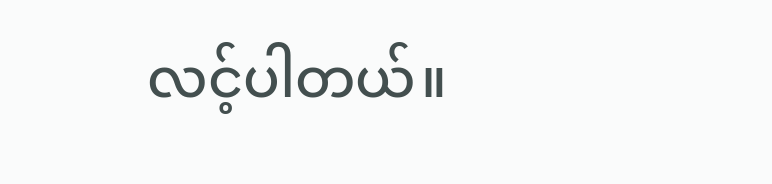လင့်ပါတယ်။